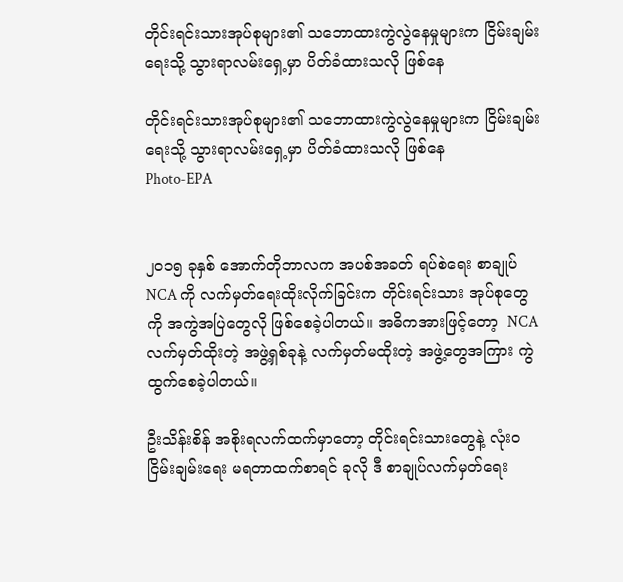တိုင်းရင်းသားအုပ်စုများ၏ သဘောထားကွဲလွဲနေမှုများက ငြိမ်းချမ်းရေးသို့ သွားရာလမ်းရှေ့မှာ ပိတ်ခံထားသလို ဖြစ်နေ

တိုင်းရင်းသားအုပ်စုများ၏ သဘောထားကွဲလွဲနေမှုများက ငြိမ်းချမ်းရေးသို့ သွားရာလမ်းရှေ့မှာ ပိတ်ခံထားသလို ဖြစ်နေ
Photo-EPA


၂၀၁၅ ခုနှစ် အောက်တိုဘာလက အပစ်အခတ် ရပ်စဲရေး စာချုပ် NCA ကို လက်မှတ်ရေးထိုးလိုက်ခြင်းက တိုင်းရင်းသား အုပ်စုတွေကို အကွဲအပြဲတွေလို ဖြစ်စေခဲ့ပါတယ်။ အဓိကအားဖြင့်တော့  NCA လက်မှတ်ထိုးတဲ့ အဖွဲ့ရှစ်ခုနဲ့ လက်မှတ်မထိုးတဲ့ အဖွဲ့တွေအကြား ကွဲထွက်စေခဲ့ပါတယ်။

ဦးသိန်းစိန် အစိုးရလက်ထက်မှာတော့ တိုင်းရင်းသားတွေနဲ့ လုံးဝ ငြိမ်းချမ်းရေး မရတာထက်စာရင် ခုလို ဒီ စာချုပ်လက်မှတ်ရေး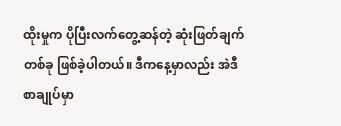ထိုးမှုက ပိုပြီးလက်တွေ့ဆန်တဲ့ ဆုံးဖြတ်ချက်တစ်ခု ဖြစ်ခဲ့ပါတယ်။ ဒီကနေ့မှာလည်း အဲဒီစာချုပ်မှာ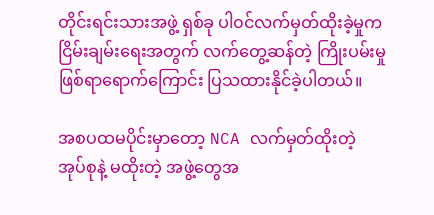တိုင်းရင်းသားအဖွဲ့ ရှစ်ခု ပါ၀င်လက်မှတ်ထိုးခဲ့မှုက ငြိမ်းချမ်းရေးအတွက် လက်တွေ့ဆန်တဲ့ ကြိုးပမ်းမှု ဖြစ်ရာရောက်ကြောင်း ပြသထားနိုင်ခဲ့ပါတယ်။

အစပထမပိုင်းမှာတော့ NCA လက်မှတ်ထိုးတဲ့ အုပ်စုနဲ့ မထိုးတဲ့ အဖွဲ့တွေအ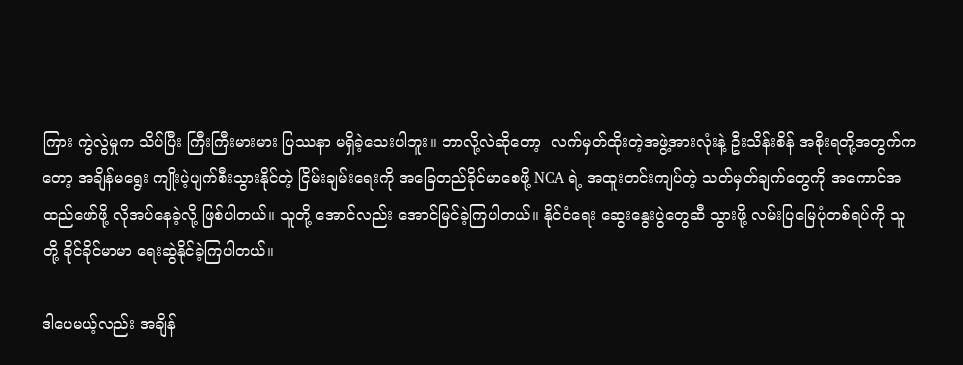ကြား ကွဲလွဲမှုက သိပ်ပြီး ကြီးကြီးမားမား ပြဿနာ မရှိခဲ့သေးပါဘူး။ ဘာလို့လဲဆိုတော့  လက်မှတ်ထိုးတဲ့အဖွဲ့အားလုံးနဲ့ ဦးသိန်းစိန် အစိုးရတို့အတွက်ကတော့ အချိန်မရွေး ကျိုးပဲ့ပျက်စီးသွားနိုင်တဲ့ ငြိမ်းချမ်းရေးကို အခြေတည်ခိုင်မာစေဖို့ NCA ရဲ့ အထူးတင်းကျပ်တဲ့ သတ်မှတ်ချက်တွေကို အကောင်အထည်ဖော်ဖို့ လိုအပ်နေခဲ့လို့ ဖြစ်ပါတယ်။ သူတို့ အောင်လည်း အောင်မြင်ခဲ့ကြပါတယ်။ နိုင်ငံရေး ဆွေးနွေးပွဲတွေဆီ သွားဖို့ လမ်းပြမြေပုံတစ်ရပ်ကို သူတို့ ခိုင်ခိုင်မာမာ ရေးဆွဲနိုင်ခဲ့ကြပါတယ်။

ဒါပေမယ့်လည်း အချိန်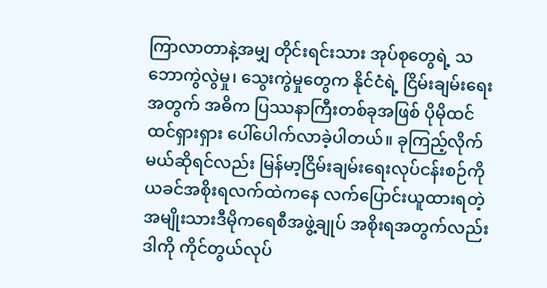ကြာလာတာနဲ့အမျှ တိုင်းရင်းသား အုပ်စုတွေရဲ့ သဘောကွဲလွဲမှု၊ သွေးကွဲမှုတွေက နိုင်ငံရဲ့ ငြိမ်းချမ်းရေးအတွက် အဓိက ပြဿနာကြီးတစ်ခုအဖြစ် ပိုမိုထင်ထင်ရှားရှား ပေါ်ပေါက်လာခဲ့ပါတယ်။ ခုကြည့်လိုက်မယ်ဆိုရင်လည်း မြန်မာ့ငြိမ်းချမ်းရေးလုပ်ငန်းစဉ်ကို ယခင်အစိုးရလက်ထဲကနေ လက်ပြောင်းယူထားရတဲ့ အမျိုးသားဒီမိုကရေစီအဖွဲ့ချုပ် အစိုးရအတွက်လည်း ဒါကို ကိုင်တွယ်လုပ်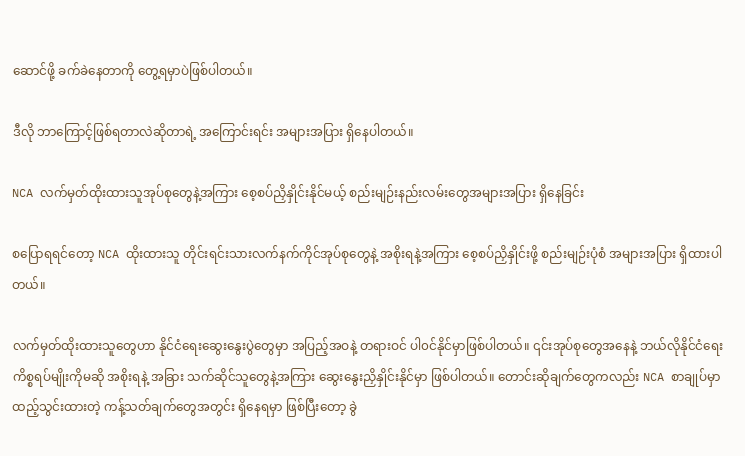ဆောင်ဖို့ ခက်ခဲနေတာကို တွေ့ရမှာပဲဖြစ်ပါတယ်။

ဒီလို ဘာကြောင့်ဖြစ်ရတာလဲဆိုတာရဲ့ အကြောင်းရင်း အများအပြား ရှိနေပါတယ်။

NCA လက်မှတ်ထိုးထားသူအုပ်စုတွေနဲ့အကြား စေ့စပ်ညှိနှိုင်းနိုင်မယ့် စည်းမျဉ်းနည်းလမ်းတွေအများအပြား ရှိနေခြင်း

စပြောရရင်တော့ NCA ထိုးထားသူ တိုင်းရင်းသားလက်နက်ကိုင်အုပ်စုတွေနဲ့ အစိုးရနဲ့အကြား စေ့စပ်ညှိနှိုင်းဖို့ စည်းမျဉ်းပုံစံ အများအပြား ရှိထားပါတယ်။

လက်မှတ်ထိုးထားသူတွေဟာ နိုင်ငံရေးဆွေးနွေးပွဲတွေမှာ အပြည့်အဝနဲ့ တရားဝင် ပါ၀င်နိုင်မှာဖြစ်ပါတယ်။ ၎င်းအုပ်စုတွေအနေနဲ့ ဘယ်လိုနိုင်ငံရေး ကိစ္စရပ်မျိုးကိုမဆို အစိုးရနဲ့ အခြား သက်ဆိုင်သူတွေနဲ့အကြား ဆွေးနွေးညှိနှိုင်းနိုင်မှာ ဖြစ်ပါတယ်။ တောင်းဆိုချက်တွေကလည်း NCA စာချုပ်မှာ ထည့်သွင်းထားတဲ့ ကန့်သတ်ချက်တွေအတွင်း ရှိနေရမှာ ဖြစ်ပြီးတော့ ခွဲ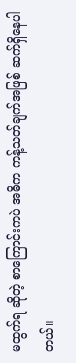မထွက်ရ ဆိုတဲ့ စာကြောင်းကပဲ အဓိက ကန့်သတ်ချက်အဖြစ် ဆက်ရှိနေပါတယ်။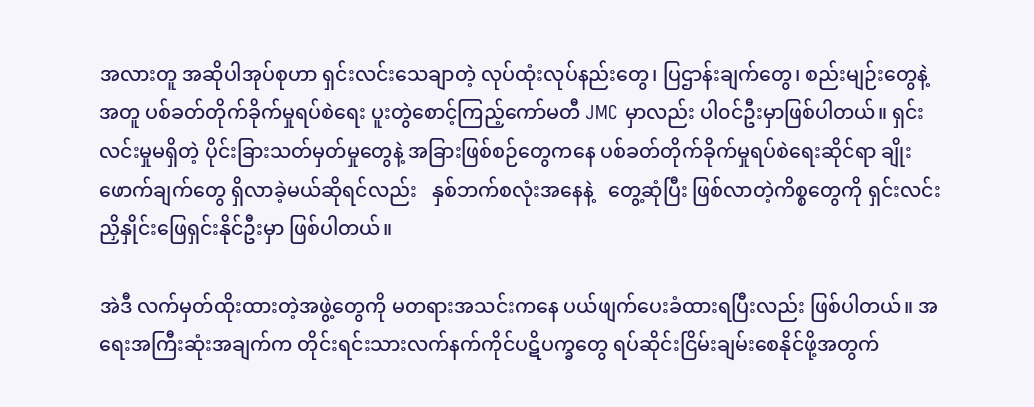အလားတူ အဆိုပါအုပ်စုဟာ ရှင်းလင်းသေချာတဲ့ လုပ်ထုံးလုပ်နည်းတွေ၊ ပြဌာန်းချက်တွေ၊ စည်းမျဉ်းတွေနဲ့အတူ ပစ်ခတ်တိုက်ခိုက်မှုရပ်စဲရေး ပူးတွဲစောင့်ကြည့်ကော်မတီ JMC မှာလည်း ပါ၀င်ဦးမှာဖြစ်ပါတယ်။ ရှင်းလင်းမှုမရှိတဲ့ ပိုင်းခြားသတ်မှတ်မှုတွေနဲ့ အခြားဖြစ်စဉ်တွေကနေ ပစ်ခတ်တိုက်ခိုက်မှုရပ်စဲရေးဆိုင်ရာ ချိုးဖောက်ချက်တွေ ရှိလာခဲ့မယ်ဆိုရင်လည်း   နှစ်ဘက်စလုံးအနေနဲ့   တွေ့ဆုံပြီး ဖြစ်လာတဲ့ကိစ္စတွေကို ရှင်းလင်းညှိနှိုင်းဖြေရှင်းနိုင်ဦးမှာ ဖြစ်ပါတယ်။

အဲဒီ လက်မှတ်ထိုးထားတဲ့အဖွဲ့တွေကို မတရားအသင်းကနေ ပယ်ဖျက်ပေးခံထားရပြီးလည်း ဖြစ်ပါတယ်။ အရေးအကြီးဆုံးအချက်က တိုင်းရင်းသားလက်နက်ကိုင်ပဋိပက္ခတွေ ရပ်ဆိုင်းငြိမ်းချမ်းစေနိုင်ဖို့အတွက်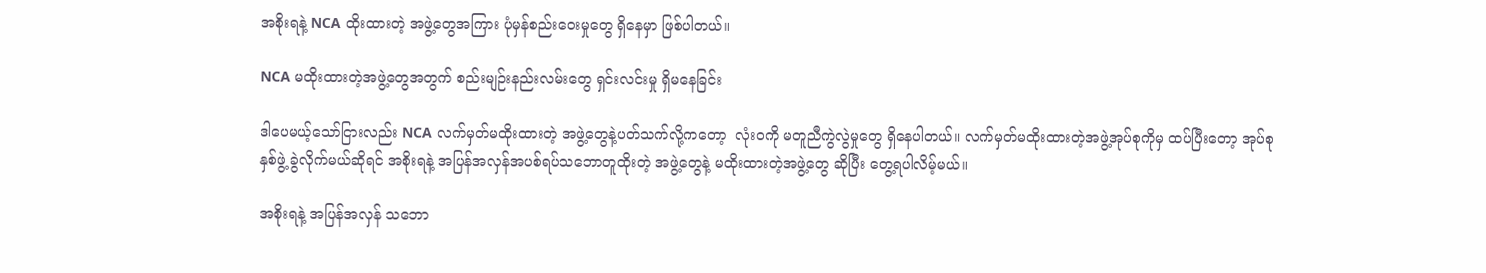အစိုးရနဲ့ NCA ထိုးထားတဲ့ အဖွဲ့တွေအကြား ပုံမှန်စည်းဝေးမှုတွေ ရှိနေမှာ ဖြစ်ပါတယ်။

NCA မထိုးထားတဲ့အဖွဲ့တွေအတွက် စည်းမျဉ်းနည်းလမ်းတွေ ရှင်းလင်းမှု ရှိမနေခြင်း

ဒါပေမယ့်သော်ငြားလည်း NCA လက်မှတ်မထိုးထားတဲ့ အဖွဲ့တွေနဲ့ပတ်သက်လို့ကတော့  လုံးဝကို မတူညီကွဲလွဲမှုတွေ ရှိနေပါတယ်။ လက်မှတ်မထိုးထားတဲ့အဖွဲ့အုပ်စုကိုမှ ထပ်ပြီးတော့ အုပ်စုနှစ်ဖွဲ့ ခွဲလိုက်မယ်ဆိုရင် အစိုးရနဲ့ အပြန်အလှန်အပစ်ရပ်သဘောတူထိုးတဲ့ အဖွဲ့တွေနဲ့ မထိုးထားတဲ့အဖွဲ့တွေ ဆိုပြီး တွေ့ရပါလိမ့်မယ်။

အစိုးရနဲ့ အပြန်အလှန် သဘော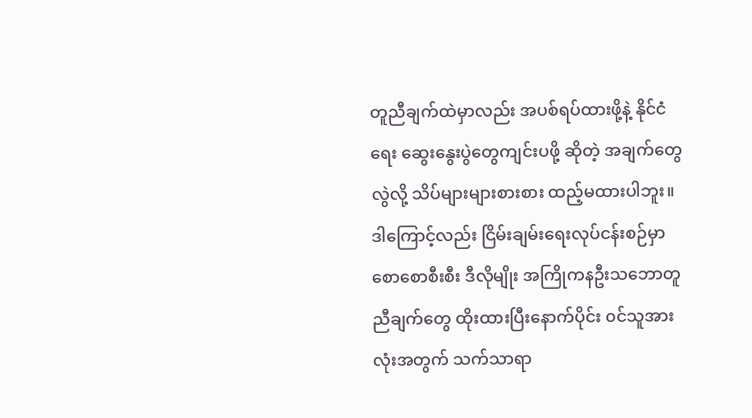တူညီချက်ထဲမှာလည်း အပစ်ရပ်ထားဖို့နဲ့ နိုင်ငံရေး ဆွေးနွေးပွဲတွေကျင်းပဖို့ ဆိုတဲ့ အချက်တွေလွဲလို့ သိပ်များများစားစား ထည့်မထားပါဘူး။ ဒါကြောင့်လည်း ငြိမ်းချမ်းရေးလုပ်ငန်းစဉ်မှာ စောစောစီးစီး ဒီလိုမျိုး အကြိုကနဦးသဘောတူညီချက်တွေ ထိုးထားပြီးနောက်ပိုင်း ၀င်သူအားလုံးအတွက် သက်သာရာ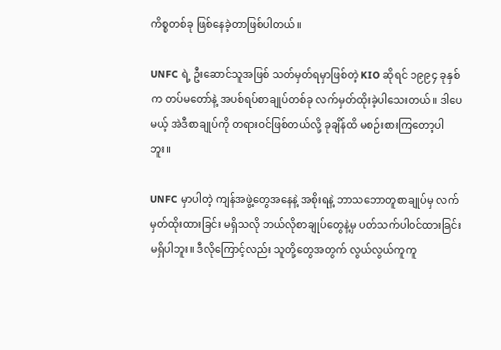ကိစ္စတစ်ခု ဖြစ်နေခဲ့တာဖြစ်ပါတယ်။

UNFC ရဲ့ ဦးဆောင်သူအဖြစ် သတ်မှတ်ရမှာဖြစ်တဲ့ KIO ဆိုရင် ၁၉၉၄ ခုနှစ်က တပ်မတော်နဲ့ အပစ်ရပ်စာချုပ်တစ်ခု လက်မှတ်ထိုးခဲ့ပါသေးတယ်။ ဒါပေမယ့် အဲဒီစာချုပ်ကို တရားဝင်ဖြစ်တယ်လို့ ခုချိန်ထိ မစဉ်းစားကြတော့ပါဘူး။

UNFC မှာပါတဲ့ ကျန်အဖွဲ့တွေအနေနဲ့ အစိုးရနဲ့ ဘာသဘောတူစာချုပ်မှ လက်မှတ်ထိုးထားခြင်း မရှိသလို ဘယ်လိုစာချုပ်တွေနဲ့မှ ပတ်သက်ပါ၀င်ထားခြင်း မရှိပါဘူး။ ဒီလိုကြောင့်လည်း သူတို့တွေအတွက် လွယ်လွယ်ကူကူ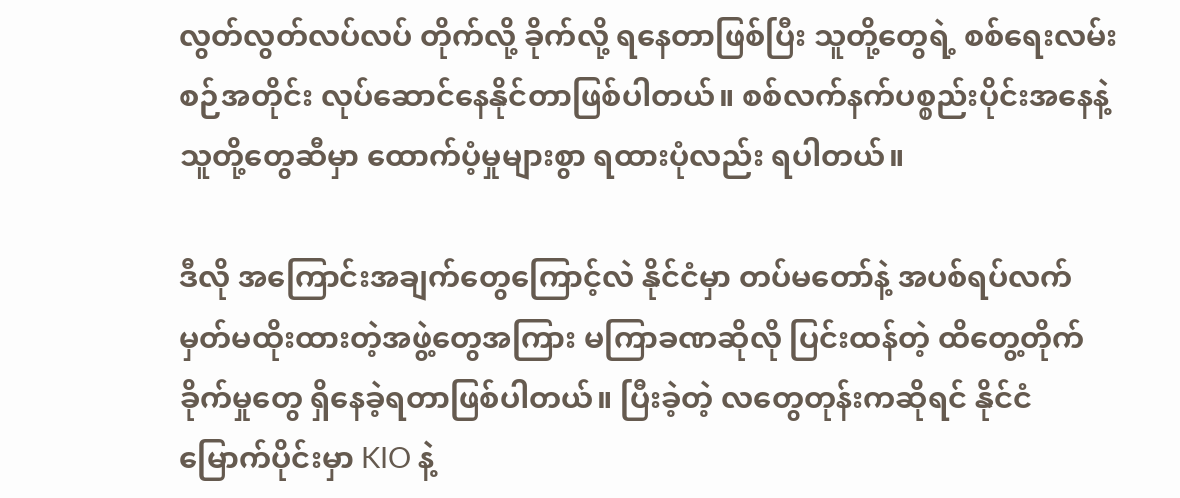လွတ်လွတ်လပ်လပ် တိုက်လို့ ခိုက်လို့ ရနေတာဖြစ်ပြီး သူတို့တွေရဲ့ စစ်ရေးလမ်းစဉ်အတိုင်း လုပ်ဆောင်နေနိုင်တာဖြစ်ပါတယ်။ စစ်လက်နက်ပစ္စည်းပိုင်းအနေနဲ့ သူတို့တွေဆီမှာ ထောက်ပံ့မှုများစွာ ရထားပုံလည်း ရပါတယ်။

ဒီလို အကြောင်းအချက်တွေကြောင့်လဲ နိုင်ငံမှာ တပ်မတော်နဲ့ အပစ်ရပ်လက်မှတ်မထိုးထားတဲ့အဖွဲ့တွေအကြား မကြာခဏဆိုလို ပြင်းထန်တဲ့ ထိတွေ့တိုက်ခိုက်မှုတွေ ရှိနေခဲ့ရတာဖြစ်ပါတယ်။ ပြီးခဲ့တဲ့ လတွေတုန်းကဆိုရင် နိုင်ငံမြောက်ပိုင်းမှာ KIO နဲ့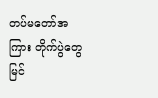တပ်မတော်အကြား တိုက်ပွဲတွေ မြင်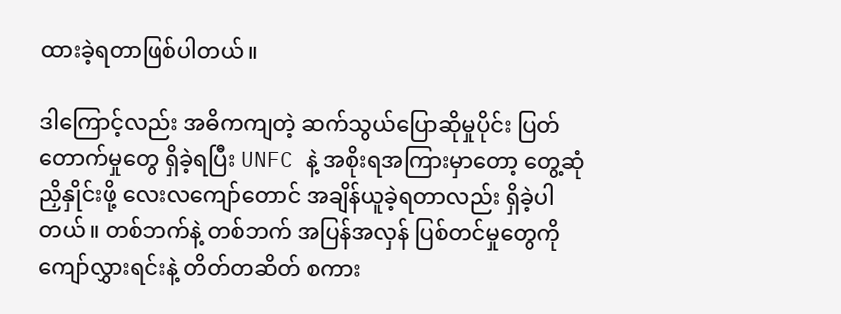ထားခဲ့ရတာဖြစ်ပါတယ်။

ဒါကြောင့်လည်း အဓိကကျတဲ့ ဆက်သွယ်ပြောဆိုမှုပိုင်း ပြတ်တောက်မှုတွေ ရှိခဲ့ရပြီး UNFC နဲ့ အစိုးရအကြားမှာတော့ တွေ့ဆုံညှိနှိုင်းဖို့ လေးလကျော်တောင် အချိန်ယူခဲ့ရတာလည်း ရှိခဲ့ပါတယ်။ တစ်ဘက်နဲ့ တစ်ဘက် အပြန်အလှန် ပြစ်တင်မှုတွေကို ကျော်လွှားရင်းနဲ့ တိတ်တဆိတ် စကား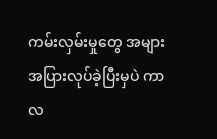ကမ်းလှမ်းမှုတွေ အများအပြားလုပ်ခဲ့ပြီးမှပဲ ကာလ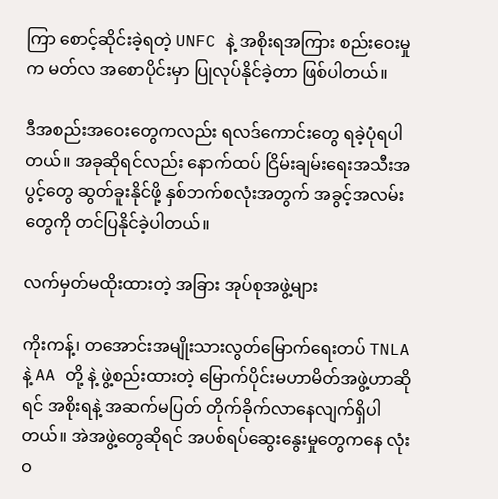ကြာ စောင့်ဆိုင်းခဲ့ရတဲ့ UNFC နဲ့ အစိုးရအကြား စည်းဝေးမှုက မတ်လ အစောပိုင်းမှာ ပြုလုပ်နိုင်ခဲ့တာ ဖြစ်ပါတယ်။

ဒီအစည်းအဝေးတွေကလည်း ရလဒ်ကောင်းတွေ ရခဲ့ပုံရပါတယ်။ အခုဆိုရင်လည်း နောက်ထပ် ငြိမ်းချမ်းရေးအသီးအပွင့်တွေ ဆွတ်ခူးနိုင်ဖို့ နှစ်ဘက်စလုံးအတွက် အခွင့်အလမ်းတွေကို တင်ပြနိုင်ခဲ့ပါတယ်။

လက်မှတ်မထိုးထားတဲ့ အခြား အုပ်စုအဖွဲ့များ

ကိုးကန့်၊ တအောင်းအမျိုးသားလွတ်မြောက်ရေးတပ် TNLA နဲ့ AA တို့ နဲ့ ဖွဲ့စည်းထားတဲ့ မြောက်ပိုင်းမဟာမိတ်အဖွဲ့ဟာဆိုရင် အစိုးရနဲ့ အဆက်မပြတ် တိုက်ခိုက်လာနေလျက်ရှိပါတယ်။ အဲအဖွဲ့တွေဆိုရင် အပစ်ရပ်ဆွေးနွေးမှုတွေကနေ လုံးဝ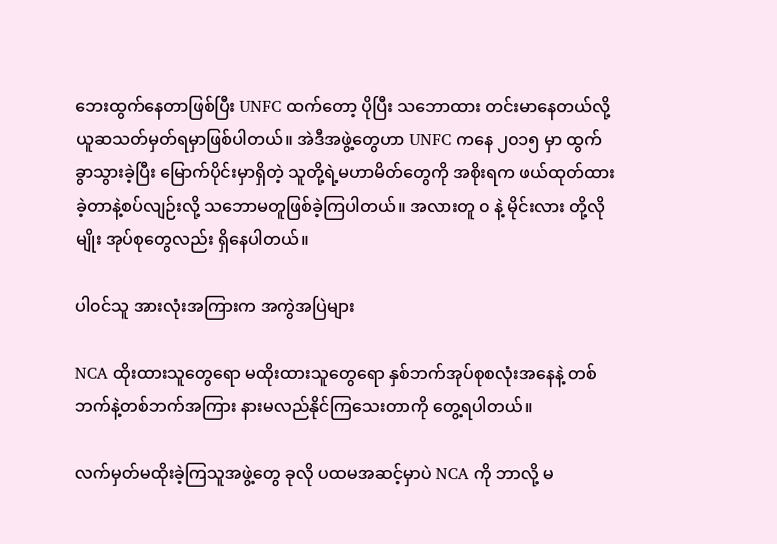ဘေးထွက်နေတာဖြစ်ပြီး UNFC ထက်တော့ ပိုပြီး သဘောထား တင်းမာနေတယ်လို့ ယူဆသတ်မှတ်ရမှာဖြစ်ပါတယ်။ အဲဒီအဖွဲ့တွေဟာ UNFC ကနေ ၂၀၁၅ မှာ ထွက်ခွာသွားခဲ့ပြီး မြောက်ပိုင်းမှာရှိတဲ့ သူတို့ရဲ့မဟာမိတ်တွေကို အစိုးရက ဖယ်ထုတ်ထားခဲ့တာနဲ့စပ်လျဉ်းလို့ သဘောမတူဖြစ်ခဲ့ကြပါတယ်။ အလားတူ ၀ နဲ့ မိုင်းလား တို့လိုမျိုး အုပ်စုတွေလည်း ရှိနေပါတယ်။

ပါ၀င်သူ အားလုံးအကြားက အကွဲအပြဲများ

NCA ထိုးထားသူတွေရော မထိုးထားသူတွေရော နှစ်ဘက်အုပ်စုစလုံးအနေနဲ့ တစ်ဘက်နဲ့တစ်ဘက်အကြား နားမလည်နိုင်ကြသေးတာကို တွေ့ရပါတယ်။

လက်မှတ်မထိုးခဲ့ကြသူအဖွဲ့တွေ ခုလို ပထမအဆင့်မှာပဲ NCA ကို ဘာလို့ မ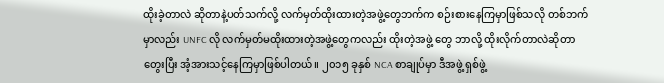ထိုးခဲ့တာလဲ ဆိုတာနဲ့ပတ်သက်လို့ လက်မှတ်ထိုးထားတဲ့အဖွဲ့တွေဘက်က စဉ်းစားနေကြမှာဖြစ်သလို တစ်ဘက်မှာလည်း UNFC လို လက်မှတ်မထိုးထားတဲ့အဖွဲ့တွေကလည်း ထိုးတဲ့အဖွဲ့ တွေ ဘာလို့ ထိုးလိုက်တာလဲဆိုတာ တွေးပြီး အံ့အားသင့်နေကြမှာဖြစ်ပါတယ်။ ၂၀၁၅ ခုနှစ် NCA စာချုပ်မှာ ဒီအဖွဲ့ ရှစ်ဖွဲ့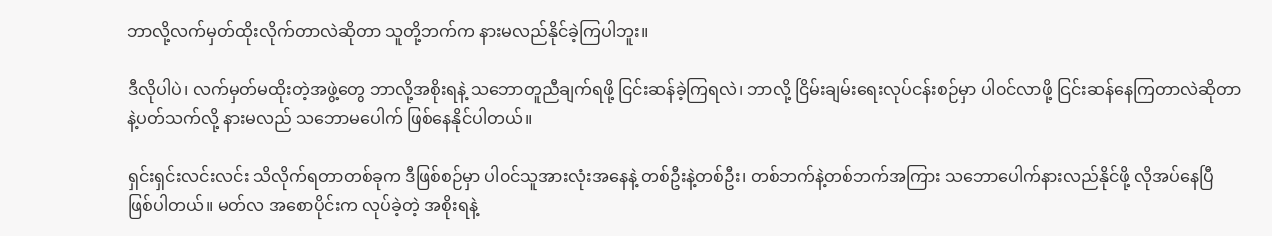ဘာလို့လက်မှတ်ထိုးလိုက်တာလဲဆိုတာ သူတို့ဘက်က နားမလည်နိုင်ခဲ့ကြပါဘူး။

ဒီလိုပါပဲ၊ လက်မှတ်မထိုးတဲ့အဖွဲ့တွေ ဘာလို့အစိုးရနဲ့ သဘောတူညီချက်ရဖို့ ငြင်းဆန်ခဲ့ကြရလဲ၊ ဘာလို့ ငြိမ်းချမ်းရေးလုပ်ငန်းစဉ်မှာ ပါ၀င်လာဖို့ ငြင်းဆန်နေကြတာလဲဆိုတာနဲ့ပတ်သက်လို့ နားမလည် သဘောမပေါက် ဖြစ်နေနိုင်ပါတယ်။

ရှင်းရှင်းလင်းလင်း သိလိုက်ရတာတစ်ခုက ဒီဖြစ်စဉ်မှာ ပါ၀င်သူအားလုံးအနေနဲ့ တစ်ဦးနဲ့တစ်ဦး၊ တစ်ဘက်နဲ့တစ်ဘက်အကြား သဘောပေါက်နားလည်နိုင်ဖို့ လိုအပ်နေပြီ ဖြစ်ပါတယ်။ မတ်လ အစောပိုင်းက လုပ်ခဲ့တဲ့ အစိုးရနဲ့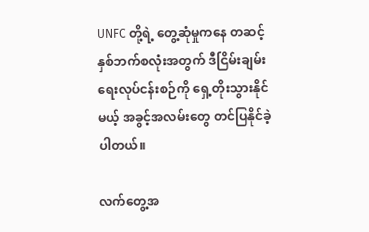UNFC တို့ရဲ့ တွေ့ဆုံမှုကနေ တဆင့် နှစ်ဘက်စလုံးအတွက် ဒီငြိမ်းချမ်းရေးလုပ်ငန်းစဉ်ကို ရှေ့တိုးသွားနိုင်မယ့် အခွင့်အလမ်းတွေ တင်ပြနိုင်ခဲ့ပါတယ်။

လက်တွေ့အ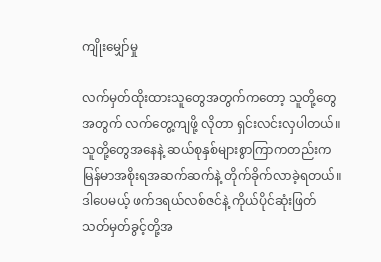ကျိုးမျှော်မှု

လက်မှတ်ထိုးထားသူတွေအတွက်ကတော့ သူတို့တွေအတွက် လက်တွေ့ကျဖို့ လိုတာ ရှင်းလင်းလှပါတယ်။ သူတို့တွေအနေနဲ့ ဆယ်စုနှစ်များစွာကြာကတည်းက မြန်မာအစိုးရအဆက်ဆက်နဲ့ တိုက်ခိုက်လာခဲ့ရတယ်။ ဒါပေမယ့် ဖက်ဒရယ်လစ်ဇင်နဲ့ ကိုယ်ပိုင်ဆုံးဖြတ်သတ်မှတ်ခွင့်တို့အ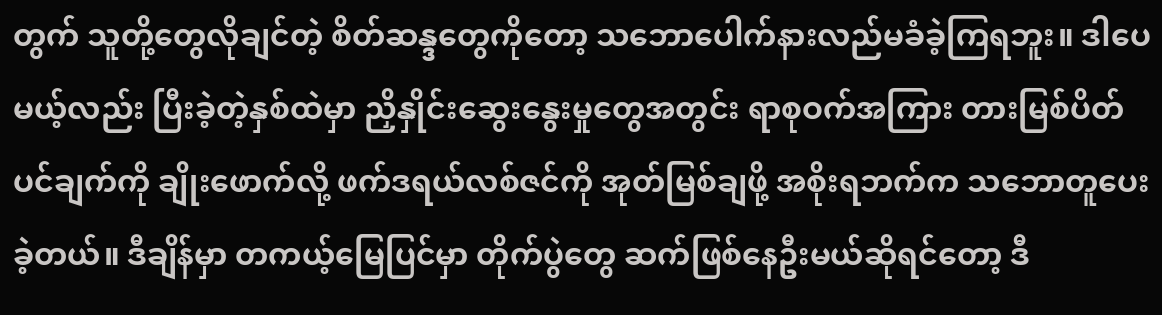တွက် သူတို့တွေလိုချင်တဲ့ စိတ်ဆန္ဒတွေကိုတော့ သဘောပေါက်နားလည်မခံခဲ့ကြရဘူး။ ဒါပေမယ့်လည်း ပြီးခဲ့တဲ့နှစ်ထဲမှာ ညှိနှိုင်းဆွေးနွေးမှုတွေအတွင်း ရာစုဝက်အကြား တားမြစ်ပိတ်ပင်ချက်ကို ချိုးဖောက်လို့ ဖက်ဒရယ်လစ်ဇင်ကို အုတ်မြစ်ချဖို့ အစိုးရဘက်က သဘောတူပေးခဲ့တယ်။ ဒီချိန်မှာ တကယ့်မြေပြင်မှာ တိုက်ပွဲတွေ ဆက်ဖြစ်နေဦးမယ်ဆိုရင်တော့ ဒီ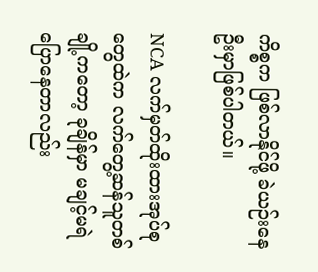ကိစ္စက ဖြစ်လာနိုင်ဖို့ ခဲယဉ်းနေဦးမှာဖြစ်ပါတယ်။

NCA လက်မှတ်ထိုးထားအုပ်စုတွေထဲက လက်တွေ့ဆန်သူတစ်ချို့ကတော့ ခုချိန်မှာ မချင့်မရဲ ပြောနေတာလည်း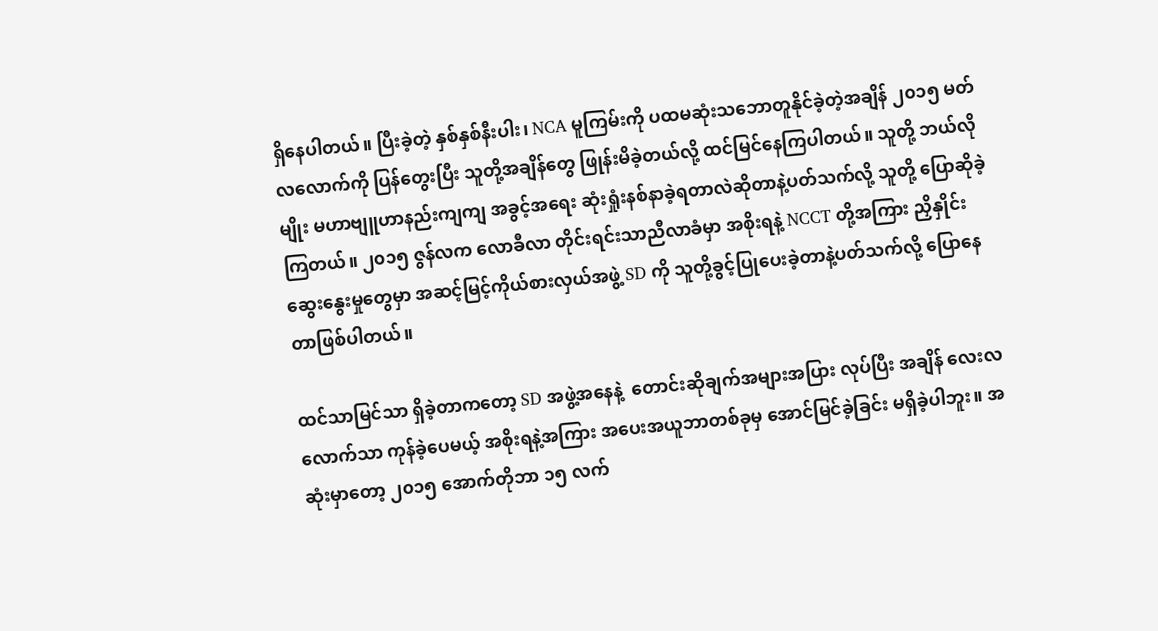ရှိနေပါတယ်။ ပြီးခဲ့တဲ့ နှစ်နှစ်နီးပါး၊ NCA မူကြမ်းကို ပထမဆုံးသဘောတူနိုင်ခဲ့တဲ့အချိန် ၂၀၁၅ မတ်လလောက်ကို ပြန်တွေးပြီး သူတို့အချိန်တွေ ဖြုန်းမိခဲ့တယ်လို့ ထင်မြင်နေကြပါတယ်။ သူတို့ ဘယ်လိုမျိုး မဟာဗျူဟာနည်းကျကျ အခွင့်အရေး ဆုံးရှုံးနစ်နာခဲ့ရတာလဲဆိုတာနဲ့ပတ်သက်လို့ သူတို့ ပြောဆိုခဲ့ကြတယ်။ ၂၀၁၅ ဇွန်လက လောခီလာ တိုင်းရင်းသာညီလာခံမှာ အစိုးရနဲ့ NCCT တို့အကြား ညှိနှိုင်းဆွေးနွေးမှုတွေမှာ အဆင့်မြင့်ကိုယ်စားလှယ်အဖွဲ့ SD ကို သူတို့ခွင့်ပြုပေးခဲ့တာနဲ့ပတ်သက်လို့ ပြောနေတာဖြစ်ပါတယ်။

ထင်သာမြင်သာ ရှိခဲ့တာကတော့ SD အဖွဲ့အနေနဲ့  တောင်းဆိုချက်အများအပြား လုပ်ပြီး အချိန် လေးလလောက်သာ ကုန်ခဲ့ပေမယ့် အစိုးရနဲ့အကြား အပေးအယူဘာတစ်ခုမှ အောင်မြင်ခဲ့ခြင်း မရှိခဲ့ပါဘူး။ အဆုံးမှာတော့ ၂၀၁၅ အောက်တိုဘာ ၁၅ လက်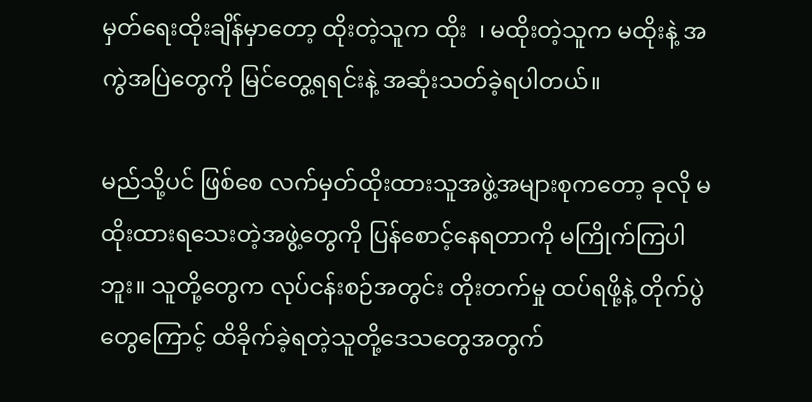မှတ်ရေးထိုးချိန်မှာတော့ ထိုးတဲ့သူက ထိုး  ၊ မထိုးတဲ့သူက မထိုးနဲ့ အကွဲအပြဲတွေကို မြင်တွေ့ရရင်းနဲ့ အဆုံးသတ်ခဲ့ရပါတယ်။

မည်သို့ပင် ဖြစ်စေ လက်မှတ်ထိုးထားသူအဖွဲ့အများစုကတော့ ခုလို မထိုးထားရသေးတဲ့အဖွဲ့တွေကို ပြန်စောင့်နေရတာကို မကြိုက်ကြပါဘူး။ သူတို့တွေက လုပ်ငန်းစဉ်အတွင်း တိုးတက်မှု ထပ်ရဖို့နဲ့ တိုက်ပွဲတွေကြောင့် ထိခိုက်ခဲ့ရတဲ့သူတို့ဒေသတွေအတွက်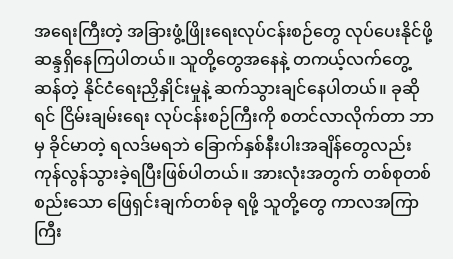အရေးကြီးတဲ့ အခြားဖွံ့ဖြိုးရေးလုပ်ငန်းစဉ်တွေ လုပ်ပေးနိုင်ဖို့ ဆန္ဒရှိနေကြပါတယ်။ သူတို့တွေအနေနဲ့ တကယ့်လက်တွေ့ဆန်တဲ့ နိုင်ငံရေးညှိနှိုင်းမှုနဲ့ ဆက်သွားချင်နေပါတယ်။ ခုဆိုရင် ငြိမ်းချမ်းရေး လုပ်ငန်းစဉ်ကြီးကို စတင်လာလိုက်တာ ဘာမှ ခိုင်မာတဲ့ ရလဒ်မရဘဲ ခြောက်နှစ်နီးပါးအချိန်တွေလည်း ကုန်လွန်သွားခဲ့ရပြီးဖြစ်ပါတယ်။ အားလုံးအတွက် တစ်စုတစ်စည်းသော ဖြေရှင်းချက်တစ်ခု ရဖို့ သူတို့တွေ ကာလအကြာကြီး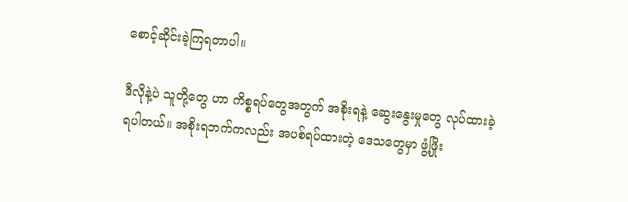စောင့်ဆိုင်းခဲ့ကြရတာပါ။

ဒီလိုနဲ့ပဲ သူတို့တွေ ဟာ ကိစ္စရပ်တွေအတွက် အစိုးရနဲ့ ဆွေးနွေးမှုတွေ လုပ်ထားခဲ့ရပါတယ်။ အစိုးရဘက်ကလည်း အပစ်ရပ်ထားတဲ့ ဒေသတွေမှာ ဖွံ့ဖြိုး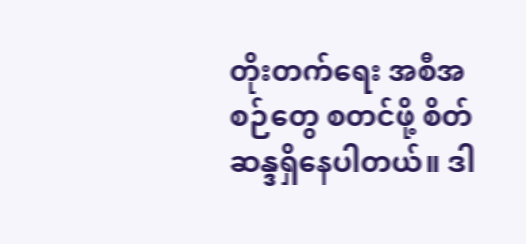တိုးတက်ရေး အစီအစဉ်တွေ စတင်ဖို့ စိတ်ဆန္ဒရှိနေပါတယ်။ ဒါ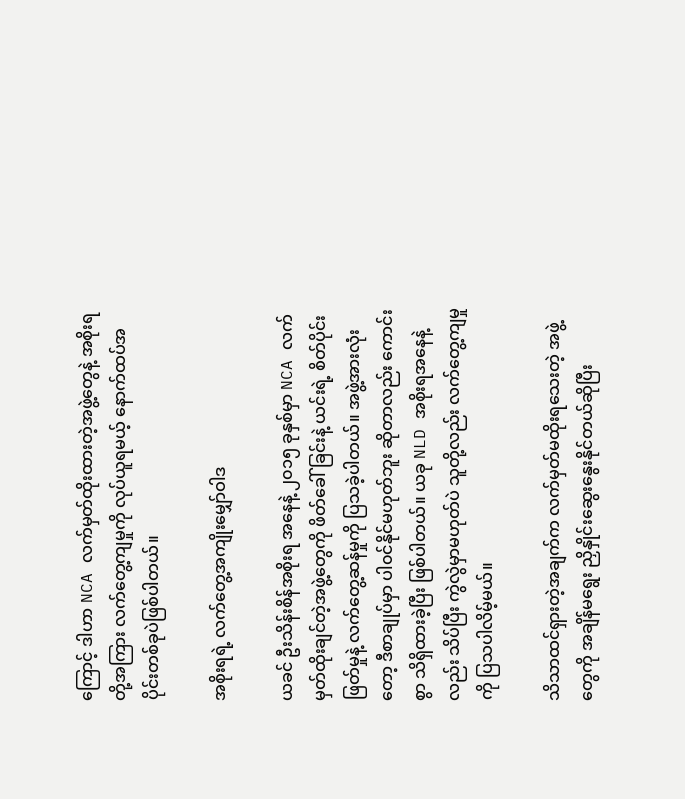ကြောင့် ဒါဟာ NCA လက်မှတ်ထိုးထားတဲ့အဖွဲ့တွေနဲ့ အစိုးရတို့အကြား လက်တွေ့ကျမှုကို လုပ်ယူရမယ့် နောက်ထပ်အပိုင်းတစ်ခုပဲဖြစ်ပါတယ်။

အစိုးရရဲ့ လက်တွေ့အကျိုးမျှော်ဝါဒ

ယခင် ဦးသိန်းစိန်အစိုးရ အနေနဲ့ ၂၀၁၅ ခုနှစ်မှာ NCA လက်မှတ်ထိုးချင်တဲ့အဖွဲ့တွေကို ဖိတ်ခေါ်ခြင်းနဲ့ ယင်းရဲ့ စိတ်ပိုင်းဖြတ်မှုနဲ့ လက်တွေ့ဆန်မှုကို ပြသခဲ့ပါတယ်။ အဖွဲ့အားလုံးတော့ ဒီစာချုပ်မှာ ပါ၀င်နိုင်မဟုတ်ဘူး ဆိုတာလည်း ကောင်းစွာ သိရှိထားခဲ့ပြီး ဖြစ်ပါတယ်။ ယခု NLD အစိုးရအနေနဲ့လည်း သိပ်ပြီး ကွဲလွဲမှာမဟုတ်ပဲ သူတို့လည်း လက်တွေ့ကျမှုကို ပြသပါလိမ့်မယ်။

သိသာထင်ရှားတဲ့အချက်က လက်မှတ်မထိုးရသေးတဲ့ အဖွဲ့တွေကို အချိန်မရွေး ညှိနှိုင်းဆွေးနွေးနိုင်တယ်ဆိုပြီး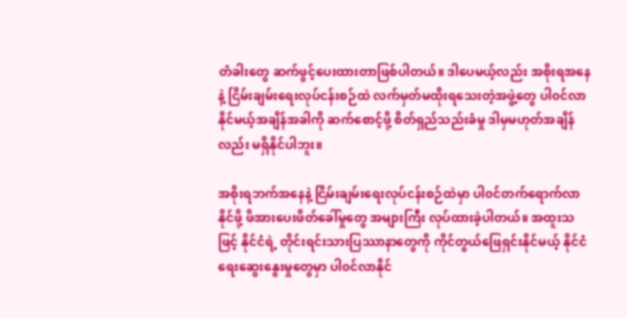တံခါးတွေ ဆက်ဖွင့်ပေးထားတာဖြစ်ပါတယ်။ ဒါပေမယ့်လည်း အစိုးရအနေနဲ့ ငြိမ်းချမ်းရေးလုပ်ငန်းစဉ်ထဲ လက်မှတ်မထိုးရသေးတဲ့အဖွဲ့တွေ ပါ၀င်လာနိုင်မယ့်အချိန်အခါကို ဆက်စောင့်ဖို့ စိတ်ရှည်သည်းခံမှု ဒါမှမဟုတ်အချိန်လည်း မရှိနိုင်ပါဘူး။

အစိုးရဘက်အနေနဲ့ ငြိမ်းချမ်းရေးလုပ်ငန်းစဉ်ထဲမှာ ပါ၀င်တက်ရောက်လာနိုင်ဖို့ ဖိအားပေးဖိတ်ခေါ်မှုတွေ အများကြီး လုပ်ထားခဲ့ပါတယ်။ အထူးသဖြင့် နိုင်ငံရဲ့ တိုင်းရင်းသားပြဿာနာတွေကို ကိုင်တွယ်ဖြေရှင်းနိုင်မယ့် နိုင်ငံရေးဆွေးနွေးမှုတွေမှာ ပါ၀င်လာနိုင်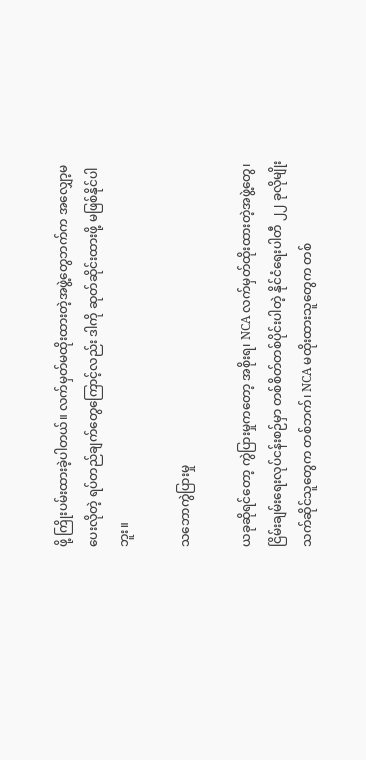ဖို့ ကြိုးပမ်းထားခဲ့ပါတယ်။ လက်မှတ်မထိုးထားတဲ့အဖွဲ့တွေဘက်က အလျှော့မပေးလိုတဲ့ ရပ်တည်ချက်တွေကြောင့်လည်း ဒါကို ဆုတ်ဆိုင်းထားဖို့ မဖြစ်နိုင်ပါဘူး။

သဘောကွဲပြားမှု

ယခုဆိုရင်တော့ ကွဲပြားမှုကတော့ အစိုးရ၊ NCA လက်မှတ်ထိုးထားတဲ့အဖွဲ့တွေ၊ ငြိမ်းချမ်းရေးလုပ်ငန်းစဉ်မှာ တစ်စိတ်တစ်ပိုင်းပါတဲ့ နိုင်ငံရေးပါတီ ၂၂ ခုလိုမျိုး သက်ဆိုင်သူတွေက တစ်ဘက်၊ NCA မထိုးထားသူတွေက တစ်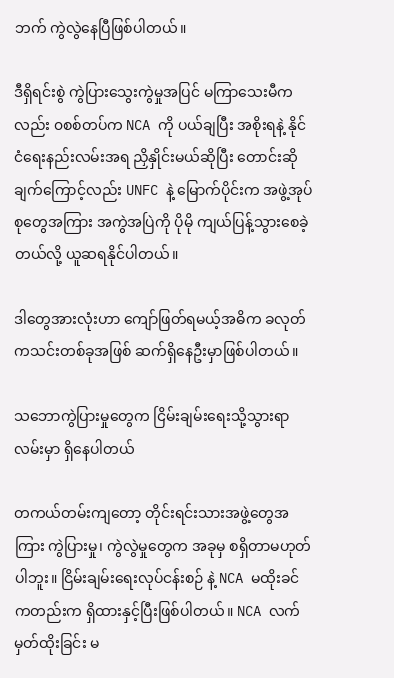ဘက် ကွဲလွဲနေပြီဖြစ်ပါတယ်။

ဒီရှိရင်းစွဲ ကွဲပြားသွေးကွဲမှုအပြင် မကြာသေးမီကလည်း ၀စစ်တပ်က NCA ကို ပယ်ချပြီး အစိုးရနဲ့ နိုင်ငံရေးနည်းလမ်းအရ ညှိနှိုင်းမယ်ဆိုပြီး တောင်းဆိုချက်ကြောင့်လည်း UNFC နဲ့ မြောက်ပိုင်းက အဖွဲ့အုပ်စုတွေအကြား အကွဲအပြဲကို ပိုမို ကျယ်ပြန့်သွားစေခဲ့တယ်လို့ ယူဆရနိုင်ပါတယ်။

ဒါတွေအားလုံးဟာ ကျော်ဖြတ်ရမယ့်အဓိက ခလုတ်ကသင်းတစ်ခုအဖြစ် ဆက်ရှိနေဦးမှာဖြစ်ပါတယ်။

သဘောကွဲပြားမှုတွေက ငြိမ်းချမ်းရေးသို့သွားရာလမ်းမှာ ရှိနေပါတယ်

တကယ်တမ်းကျတော့ တိုင်းရင်းသားအဖွဲ့တွေအကြား ကွဲပြားမှု၊ ကွဲလွဲမှုတွေက အခုမှ စရှိတာမဟုတ်ပါဘူး။ ငြိမ်းချမ်းရေးလုပ်ငန်းစဉ် နဲ့ NCA မထိုးခင်ကတည်းက ရှိထားနှင့်ပြီးဖြစ်ပါတယ်။ NCA လက်မှတ်ထိုးခြင်း မ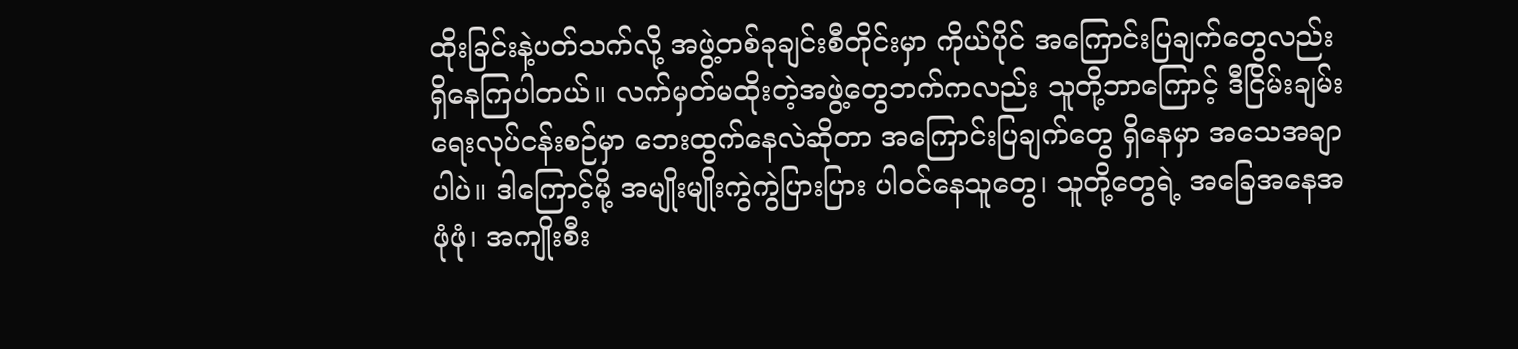ထိုးခြင်းနဲ့ပတ်သက်လို့ အဖွဲ့တစ်ခုချင်းစီတိုင်းမှာ ကိုယ်ပိုင် အကြောင်းပြချက်တွေလည်း ရှိနေကြပါတယ်။ လက်မှတ်မထိုးတဲ့အဖွဲ့တွေဘက်ကလည်း သူတို့ဘာကြောင့် ဒီငြိမ်းချမ်းရေးလုပ်ငန်းစဉ်မှာ ဘေးထွက်နေလဲဆိုတာ အကြောင်းပြချက်တွေ ရှိနေမှာ အသေအချာပါပဲ။ ဒါကြောင့်မို့ အမျိုးမျိုးကွဲကွဲပြားပြား ပါ၀င်နေသူတွေ၊ သူတို့တွေရဲ့ အခြေအနေအဖုံဖုံ၊ အကျိုးစီး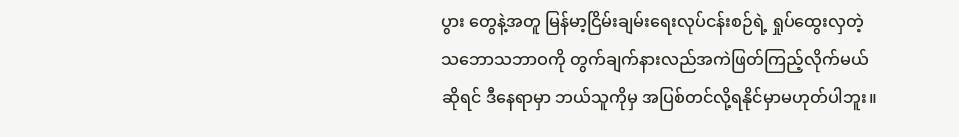ပွား တွေနဲ့အတူ မြန်မာ့ငြိမ်းချမ်းရေးလုပ်ငန်းစဉ်ရဲ့ ရှုပ်ထွေးလှတဲ့ သဘောသဘာဝကို တွက်ချက်နားလည်အကဲဖြတ်ကြည့်လိုက်မယ်ဆိုရင် ဒီနေရာမှာ ဘယ်သူကိုမှ အပြစ်တင်လို့ရနိုင်မှာမဟုတ်ပါဘူး။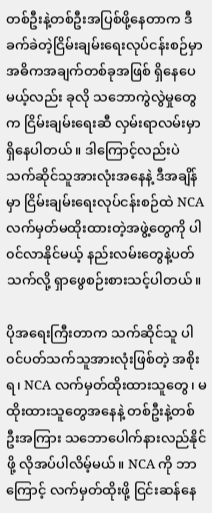တစ်ဦးနဲ့တစ်ဦးအပြစ်ဖို့နေတာက ဒီခက်ခဲတဲ့ငြိမ်းချမ်းရေးလုပ်ငန်းစဉ်မှာ အဓိကအချက်တစ်ခုအဖြစ် ရှိနေပေမယ့်လည်း ခုလို သဘောကွဲလွဲမှုတွေက ငြိမ်းချမ်းရေးဆီ လှမ်းရာလမ်းမှာ ရှိနေပါတယ်။ ဒါကြောင့်လည်းပဲ သက်ဆိုင်သူအားလုံးအနေနဲ့ ဒီအချိန်မှာ ငြိမ်းချမ်းရေးလုပ်ငန်းစဉ်ထဲ NCA လက်မှတ်မထိုးထားတဲ့အဖွဲ့တွေကို ပါ၀င်လာနိုင်မယ့် နည်းလမ်းတွေနဲ့ပတ်သက်လို့ ရှာဖွေစဉ်းစားသင့်ပါတယ်။

ပိုအရေးကြီးတာက သက်ဆိုင်သူ ပါ၀င်ပတ်သက်သူအားလုံးဖြစ်တဲ့ အစိုးရ၊ NCA လက်မှတ်ထိုးထားသူတွေ၊ မထိုးထားသူတွေအနေနဲ့ တစ်ဦးနဲ့တစ်ဦးအကြား သဘောပေါက်နားလည်နိုင်ဖို့ လိုအပ်ပါလိမ့်မယ်။ NCA ကို ဘာကြောင့် လက်မှတ်ထိုးဖို့ ငြင်းဆန်နေ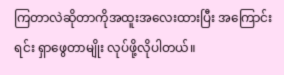ကြတာလဲဆိုတာကိုအထူးအလေးထားပြီး အကြောင်းရင်း ရှာဖွေတာမျိုး လုပ်ဖို့လိုပါတယ်။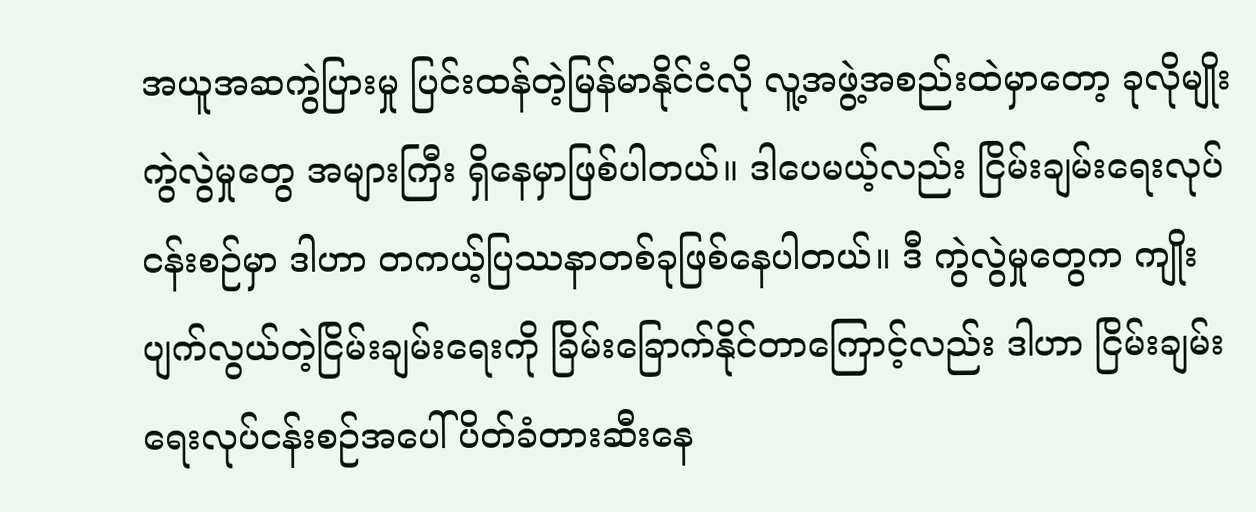အယူအဆကွဲပြားမှု ပြင်းထန်တဲ့မြန်မာနိုင်ငံလို လူ့အဖွဲ့အစည်းထဲမှာတော့ ခုလိုမျိုး ကွဲလွဲမှုတွေ အများကြီး ရှိနေမှာဖြစ်ပါတယ်။ ဒါပေမယ့်လည်း ငြိမ်းချမ်းရေးလုပ်ငန်းစဉ်မှာ ဒါဟာ တကယ့်ပြဿနာတစ်ခုဖြစ်နေပါတယ်။ ဒီ ကွဲလွဲမှုတွေက ကျိုးပျက်လွယ်တဲ့ငြိမ်းချမ်းရေးကို ခြိမ်းခြောက်နိုင်တာကြောင့်လည်း ဒါဟာ ငြိမ်းချမ်းရေးလုပ်ငန်းစဉ်အပေါ် ပိတ်ခံတားဆီးနေ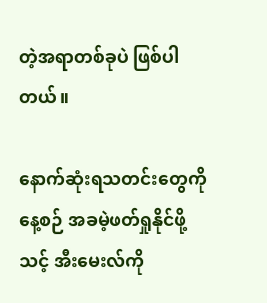တဲ့အရာတစ်ခုပဲ ဖြစ်ပါတယ်။

နောက်ဆုံးရသတင်းတွေကို နေ့စဉ် အခမဲ့ဖတ်ရှုနိုင်ဖို့ သင့် အီးမေးလ်ကို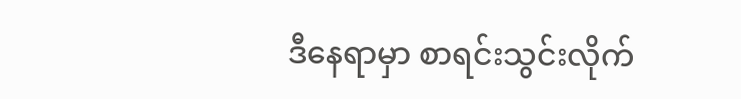ဒီနေရာမှာ စာရင်းသွင်းလိုက်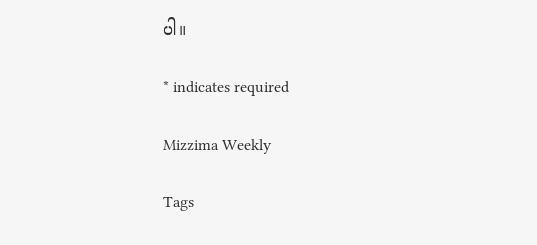ပါ။

* indicates required

Mizzima Weekly

Tags